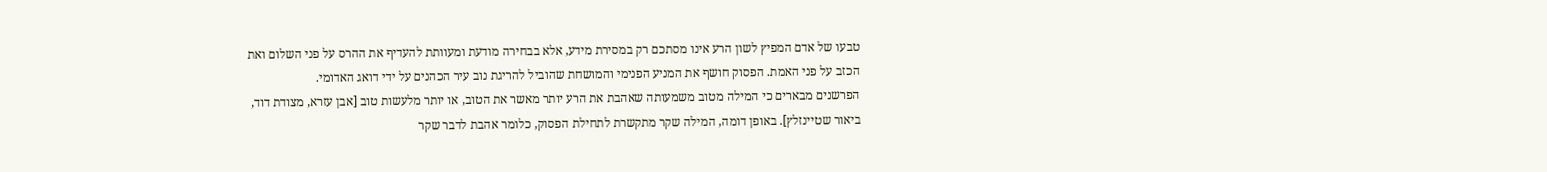טבעו של אדם המפיץ לשון הרע אינו מסתכם רק במסירת מידע, אלא בבחירה מודעת ומעוותת להעדיף את ההרס על פני השלום ואת הכזב על פני האמת. הפסוק חושף את המניע הפנימי והמושחת שהוביל להריגת נוב עיר הכהנים על ידי דואג האדומי.
הפרשנים מבארים כי המילה מטוב משמעותה שאהבת את הרע יותר מאשר את הטוב, או יותר מלעשות טוב [אבן עזרא, מצודת דוד, ביאור שטיינזלץ]. באופן דומה, המילה שקר מתקשרת לתחילת הפסוק, כלומר אהבת לדבר שקר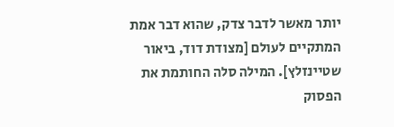יותר מאשר לדבר צדק, שהוא דבר אמת המתקיים לעולם [מצודת דוד, ביאור שטיינזלץ]. המילה סלה החותמת את הפסוק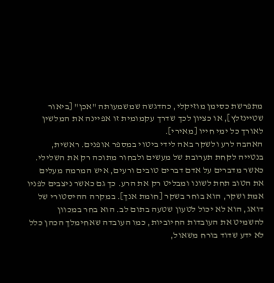מתפרשת כסימן מוזיקלי, כהדגשה שמשמעותה "אכן" [ביאור שטיינזלץ], או כציון לכך שדרך עקמומית זו אפיינה את המלשין לאורך כל ימי חייו [מאירי].
האהבה לרע ולשקר באה לידי ביטוי במספר אופנים. ראשית, בנטייה לקחת תערובת של מעשים ולבחור מתוכה רק את השלילי. כאשר מדברים על אדם דברים טובים ורעים, איש המרמה מעלים את הטוב תחת לשונו ומבליט רק את הרע. כך גם כאשר ניצבים לפניו אמת ושקר, הוא בוחר בשקר [חומת אנך]. במקרה ההיסטורי של דואג, הוא לא יכול לטעון שטעה בתום לב. הוא בחר במכוון להשמיט את העובדות החיוביות, כמו העובדה שאחימלך הכהן כלל לא ידע שדוד בורח משאול,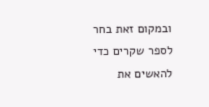ובמקום זאת בחר לספר שקרים כדי להאשים את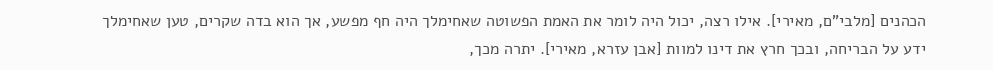הכהנים [מלבי"ם, מאירי]. אילו רצה, יכול היה לומר את האמת הפשוטה שאחימלך היה חף מפשע, אך הוא בדה שקרים, טען שאחימלך ידע על הבריחה, ובכך חרץ את דינו למוות [אבן עזרא, מאירי]. יתרה מכך,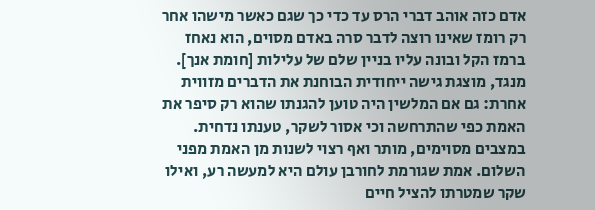אדם כזה אוהב דברי הרס עד כדי כך שגם כאשר מישהו אחר רק רומז שאינו רוצה לדבר סרה באדם מסוים, הוא נאחז ברמז הקל ובונה עליו בניין שלם של עלילות [חומת אנך].
מנגד, מוצגת גישה ייחודית הבוחנת את הדברים מזווית אחרת: גם אם המלשין היה טוען להגנתו שהוא רק סיפר את האמת כפי שהתרחשה וכי אסור לשקר, טענתו נדחית. במצבים מסוימים, מותר ואף רצוי לשנות מן האמת מפני השלום. אמת שגורמת לחורבן עולם היא למעשה רע, ואילו שקר שמטרתו להציל חיים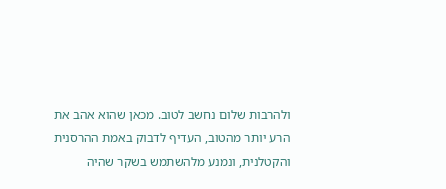ולהרבות שלום נחשב לטוב. מכאן שהוא אהב את הרע יותר מהטוב, העדיף לדבוק באמת ההרסנית והקטלנית, ונמנע מלהשתמש בשקר שהיה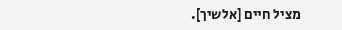מציל חיים [אלשיך].